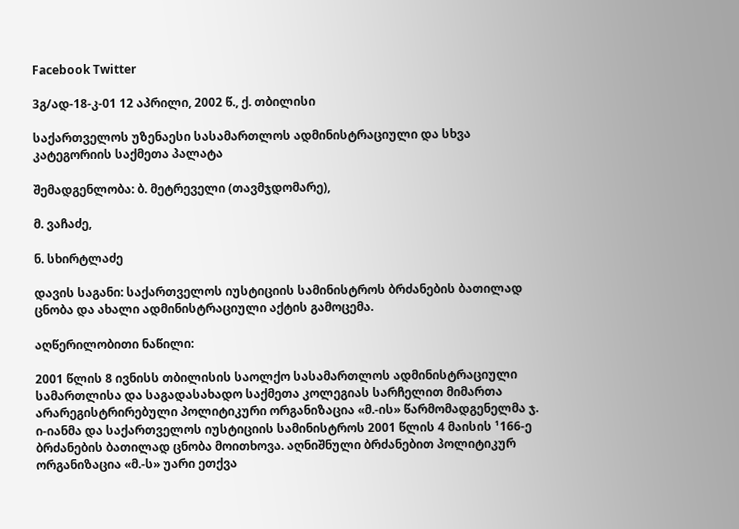Facebook Twitter

3გ/ად-18-კ-01 12 აპრილი, 2002 წ., ქ. თბილისი

საქართველოს უზენაესი სასამართლოს ადმინისტრაციული და სხვა კატეგორიის საქმეთა პალატა

შემადგენლობა: ბ. მეტრეველი (თავმჯდომარე),

მ. ვაჩაძე,

ნ. სხირტლაძე

დავის საგანი: საქართველოს იუსტიციის სამინისტროს ბრძანების ბათილად ცნობა და ახალი ადმინისტრაციული აქტის გამოცემა.

აღწერილობითი ნაწილი:

2001 წლის 8 ივნისს თბილისის საოლქო სასამართლოს ადმინისტრაციული სამართლისა და საგადასახადო საქმეთა კოლეგიას სარჩელით მიმართა არარეგისტრირებული პოლიტიკური ორგანიზაცია «მ.-ის» წარმომადგენელმა ჯ. ი-იანმა და საქართველოს იუსტიციის სამინისტროს 2001 წლის 4 მაისის ¹166-ე ბრძანების ბათილად ცნობა მოითხოვა. აღნიშნული ბრძანებით პოლიტიკურ ორგანიზაცია «მ.-ს» უარი ეთქვა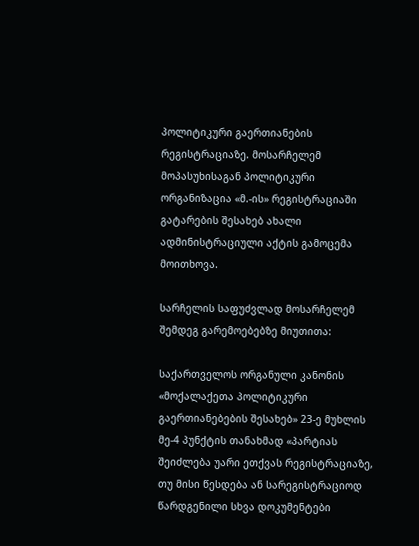პოლიტიკური გაერთიანების რეგისტრაციაზე. მოსარჩელემ მოპასუხისაგან პოლიტიკური ორგანიზაცია «მ.-ის» რეგისტრაციაში გატარების შესახებ ახალი ადმინისტრაციული აქტის გამოცემა მოითხოვა.

სარჩელის საფუძვლად მოსარჩელემ შემდეგ გარემოებებზე მიუთითა:

საქართველოს ორგანული კანონის «მოქალაქეთა პოლიტიკური გაერთიანებების შესახებ» 23-ე მუხლის მე-4 პუნქტის თანახმად «პარტიას შეიძლება უარი ეთქვას რეგისტრაციაზე, თუ მისი წესდება ან სარეგისტრაციოდ წარდგენილი სხვა დოკუმენტები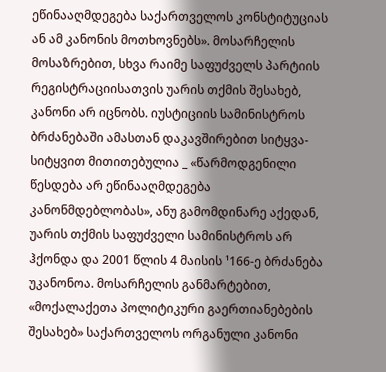ეწინააღმდეგება საქართველოს კონსტიტუციას ან ამ კანონის მოთხოვნებს». მოსარჩელის მოსაზრებით, სხვა რაიმე საფუძველს პარტიის რეგისტრაციისათვის უარის თქმის შესახებ, კანონი არ იცნობს. იუსტიციის სამინისტროს ბრძანებაში ამასთან დაკავშირებით სიტყვა-სიტყვით მითითებულია _ «წარმოდგენილი წესდება არ ეწინააღმდეგება კანონმდებლობას», ანუ გამომდინარე აქედან, უარის თქმის საფუძველი სამინისტროს არ ჰქონდა და 2001 წლის 4 მაისის ¹166-ე ბრძანება უკანონოა. მოსარჩელის განმარტებით, «მოქალაქეთა პოლიტიკური გაერთიანებების შესახებ» საქართველოს ორგანული კანონი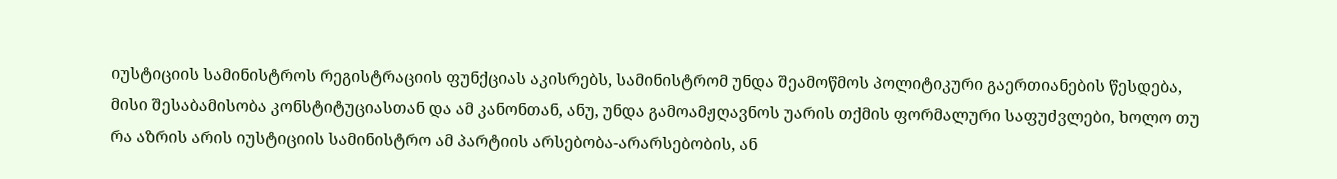იუსტიციის სამინისტროს რეგისტრაციის ფუნქციას აკისრებს, სამინისტრომ უნდა შეამოწმოს პოლიტიკური გაერთიანების წესდება, მისი შესაბამისობა კონსტიტუციასთან და ამ კანონთან, ანუ, უნდა გამოამჟღავნოს უარის თქმის ფორმალური საფუძვლები, ხოლო თუ რა აზრის არის იუსტიციის სამინისტრო ამ პარტიის არსებობა-არარსებობის, ან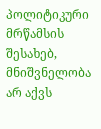პოლიტიკური მრწამსის შესახებ, მნიშვნელობა არ აქვს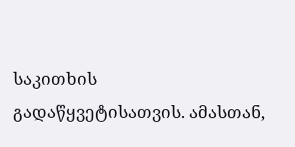საკითხის გადაწყვეტისათვის. ამასთან,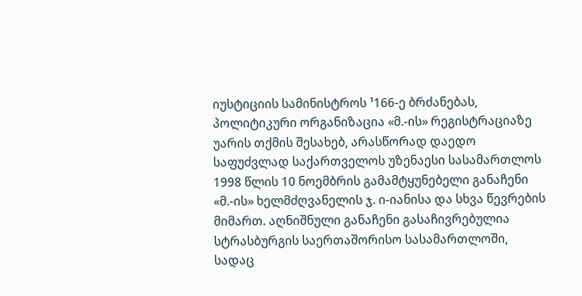იუსტიციის სამინისტროს ¹166-ე ბრძანებას, პოლიტიკური ორგანიზაცია «მ.-ის» რეგისტრაციაზე უარის თქმის შესახებ, არასწორად დაედო საფუძვლად საქართველოს უზენაესი სასამართლოს 1998 წლის 10 ნოემბრის გამამტყუნებელი განაჩენი «მ.-ის» ხელმძღვანელის ჯ. ი-იანისა და სხვა წევრების მიმართ. აღნიშნული განაჩენი გასაჩივრებულია სტრასბურგის საერთაშორისო სასამართლოში, სადაც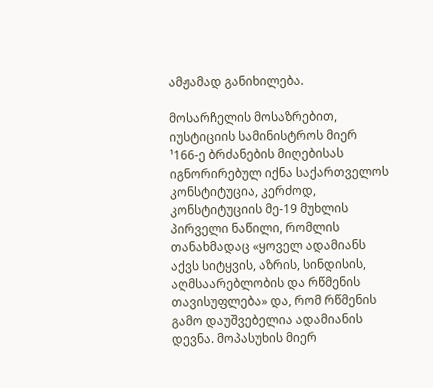ამჟამად განიხილება.

მოსარჩელის მოსაზრებით, იუსტიციის სამინისტროს მიერ ¹166-ე ბრძანების მიღებისას იგნორირებულ იქნა საქართველოს კონსტიტუცია, კერძოდ, კონსტიტუციის მე-19 მუხლის პირველი ნაწილი, რომლის თანახმადაც «ყოველ ადამიანს აქვს სიტყვის, აზრის, სინდისის, აღმსაარებლობის და რწმენის თავისუფლება» და, რომ რწმენის გამო დაუშვებელია ადამიანის დევნა. მოპასუხის მიერ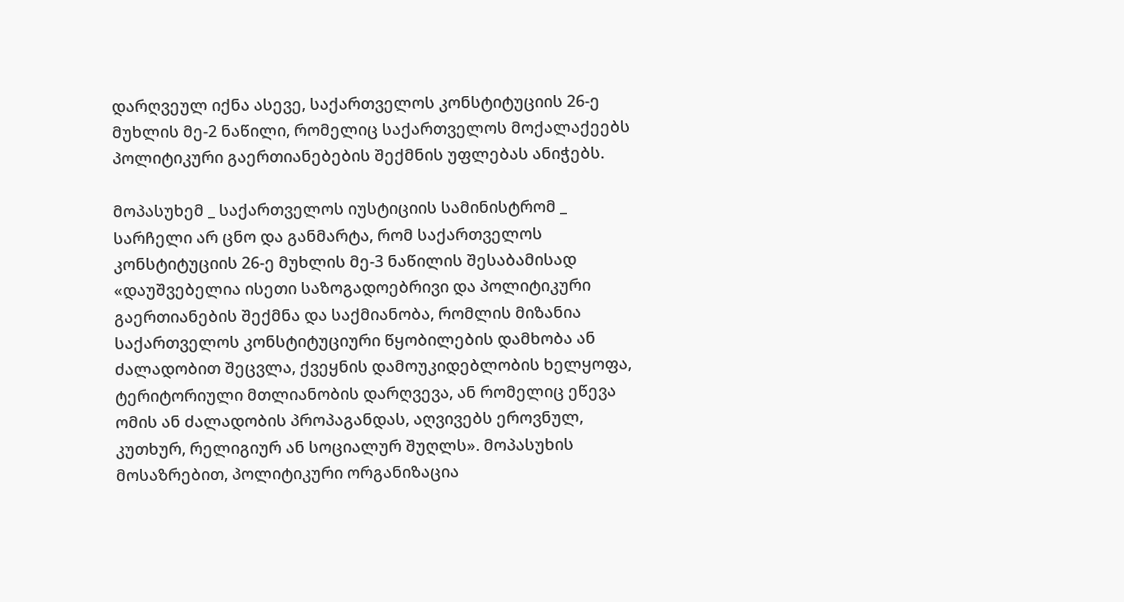დარღვეულ იქნა ასევე, საქართველოს კონსტიტუციის 26-ე მუხლის მე-2 ნაწილი, რომელიც საქართველოს მოქალაქეებს პოლიტიკური გაერთიანებების შექმნის უფლებას ანიჭებს.

მოპასუხემ _ საქართველოს იუსტიციის სამინისტრომ _ სარჩელი არ ცნო და განმარტა, რომ საქართველოს კონსტიტუციის 26-ე მუხლის მე-3 ნაწილის შესაბამისად «დაუშვებელია ისეთი საზოგადოებრივი და პოლიტიკური გაერთიანების შექმნა და საქმიანობა, რომლის მიზანია საქართველოს კონსტიტუციური წყობილების დამხობა ან ძალადობით შეცვლა, ქვეყნის დამოუკიდებლობის ხელყოფა, ტერიტორიული მთლიანობის დარღვევა, ან რომელიც ეწევა ომის ან ძალადობის პროპაგანდას, აღვივებს ეროვნულ, კუთხურ, რელიგიურ ან სოციალურ შუღლს». მოპასუხის მოსაზრებით, პოლიტიკური ორგანიზაცია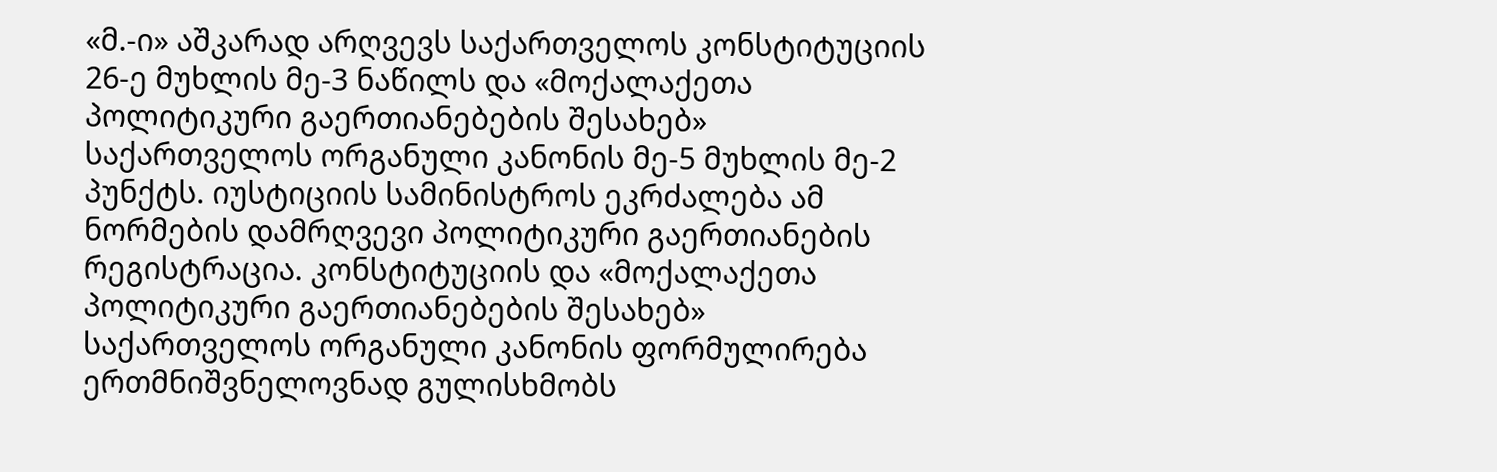«მ.-ი» აშკარად არღვევს საქართველოს კონსტიტუციის 26-ე მუხლის მე-3 ნაწილს და «მოქალაქეთა პოლიტიკური გაერთიანებების შესახებ» საქართველოს ორგანული კანონის მე-5 მუხლის მე-2 პუნქტს. იუსტიციის სამინისტროს ეკრძალება ამ ნორმების დამრღვევი პოლიტიკური გაერთიანების რეგისტრაცია. კონსტიტუციის და «მოქალაქეთა პოლიტიკური გაერთიანებების შესახებ» საქართველოს ორგანული კანონის ფორმულირება ერთმნიშვნელოვნად გულისხმობს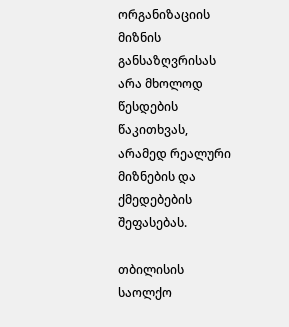ორგანიზაციის მიზნის განსაზღვრისას არა მხოლოდ წესდების წაკითხვას, არამედ რეალური მიზნების და ქმედებების შეფასებას.

თბილისის საოლქო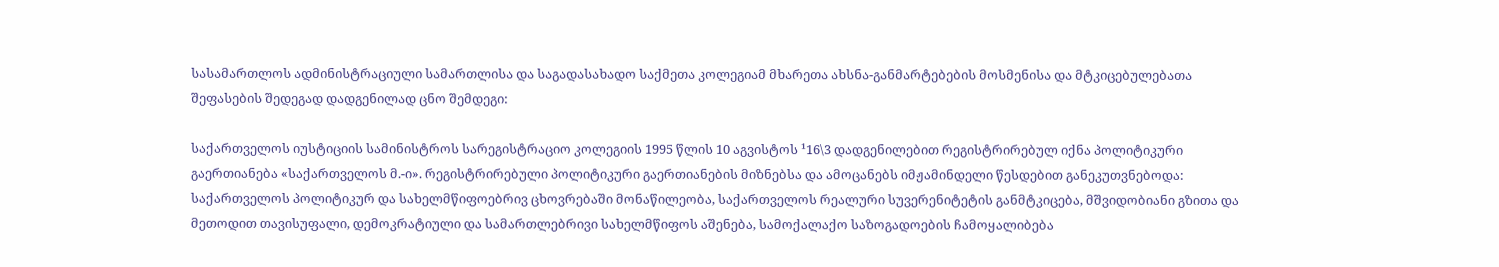სასამართლოს ადმინისტრაციული სამართლისა და საგადასახადო საქმეთა კოლეგიამ მხარეთა ახსნა-განმარტებების მოსმენისა და მტკიცებულებათა შეფასების შედეგად დადგენილად ცნო შემდეგი:

საქართველოს იუსტიციის სამინისტროს სარეგისტრაციო კოლეგიის 1995 წლის 10 აგვისტოს ¹16\3 დადგენილებით რეგისტრირებულ იქნა პოლიტიკური გაერთიანება «საქართველოს მ.-ი». რეგისტრირებული პოლიტიკური გაერთიანების მიზნებსა და ამოცანებს იმჟამინდელი წესდებით განეკუთვნებოდა: საქართველოს პოლიტიკურ და სახელმწიფოებრივ ცხოვრებაში მონაწილეობა, საქართველოს რეალური სუვერენიტეტის განმტკიცება, მშვიდობიანი გზითა და მეთოდით თავისუფალი, დემოკრატიული და სამართლებრივი სახელმწიფოს აშენება, სამოქალაქო საზოგადოების ჩამოყალიბება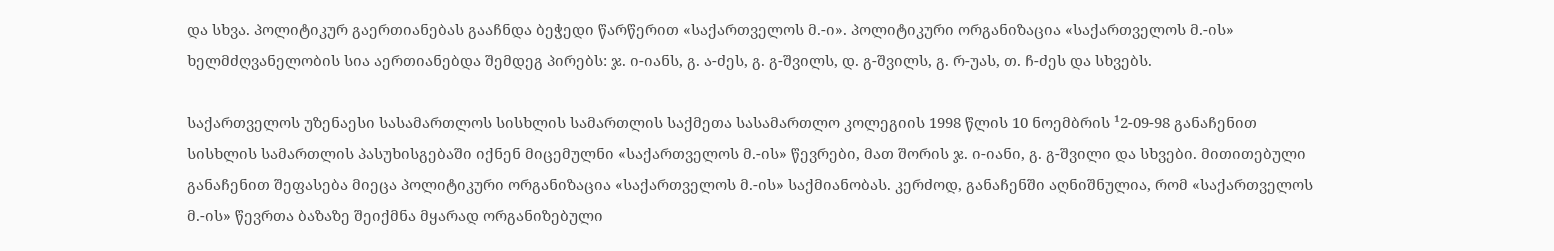და სხვა. პოლიტიკურ გაერთიანებას გააჩნდა ბეჭედი წარწერით «საქართველოს მ.-ი». პოლიტიკური ორგანიზაცია «საქართველოს მ.-ის» ხელმძღვანელობის სია აერთიანებდა შემდეგ პირებს: ჯ. ი-იანს, გ. ა-ძეს, გ. გ-შვილს, დ. გ-შვილს, გ. რ-უას, თ. ჩ-ძეს და სხვებს.

საქართველოს უზენაესი სასამართლოს სისხლის სამართლის საქმეთა სასამართლო კოლეგიის 1998 წლის 10 ნოემბრის ¹2-09-98 განაჩენით სისხლის სამართლის პასუხისგებაში იქნენ მიცემულნი «საქართველოს მ.-ის» წევრები, მათ შორის ჯ. ი-იანი, გ. გ-შვილი და სხვები. მითითებული განაჩენით შეფასება მიეცა პოლიტიკური ორგანიზაცია «საქართველოს მ.-ის» საქმიანობას. კერძოდ, განაჩენში აღნიშნულია, რომ «საქართველოს მ.-ის» წევრთა ბაზაზე შეიქმნა მყარად ორგანიზებული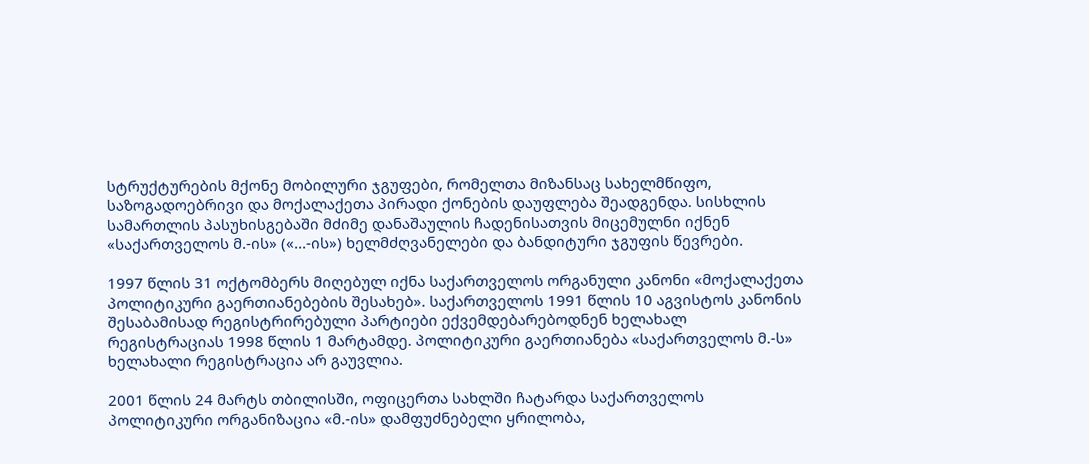სტრუქტურების მქონე მობილური ჯგუფები, რომელთა მიზანსაც სახელმწიფო, საზოგადოებრივი და მოქალაქეთა პირადი ქონების დაუფლება შეადგენდა. სისხლის სამართლის პასუხისგებაში მძიმე დანაშაულის ჩადენისათვის მიცემულნი იქნენ «საქართველოს მ.-ის» («...-ის») ხელმძღვანელები და ბანდიტური ჯგუფის წევრები.

1997 წლის 31 ოქტომბერს მიღებულ იქნა საქართველოს ორგანული კანონი «მოქალაქეთა პოლიტიკური გაერთიანებების შესახებ». საქართველოს 1991 წლის 10 აგვისტოს კანონის შესაბამისად რეგისტრირებული პარტიები ექვემდებარებოდნენ ხელახალ რეგისტრაციას 1998 წლის 1 მარტამდე. პოლიტიკური გაერთიანება «საქართველოს მ.-ს» ხელახალი რეგისტრაცია არ გაუვლია.

2001 წლის 24 მარტს თბილისში, ოფიცერთა სახლში ჩატარდა საქართველოს პოლიტიკური ორგანიზაცია «მ.-ის» დამფუძნებელი ყრილობა,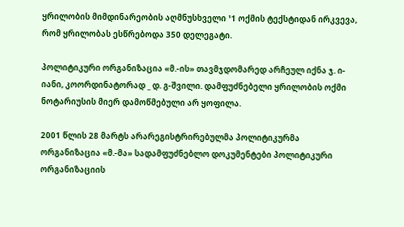ყრილობის მიმდინარეობის აღმნუსხველი ¹1 ოქმის ტექსტიდან ირკვევა, რომ ყრილობას ესწრებოდა 350 დელეგატი.

პოლიტიკური ორგანიზაცია «მ.-ის» თავმჯდომარედ არჩეულ იქნა ჯ. ი-იანი, კოორდინატორად _ დ. გ-შვილი. დამფუძნებელი ყრილობის ოქმი ნოტარიუსის მიერ დამოწმებული არ ყოფილა.

2001 წლის 28 მარტს არარეგისტრირებულმა პოლიტიკურმა ორგანიზაცია «მ.-მა» სადამფუძნებლო დოკუმენტები პოლიტიკური ორგანიზაციის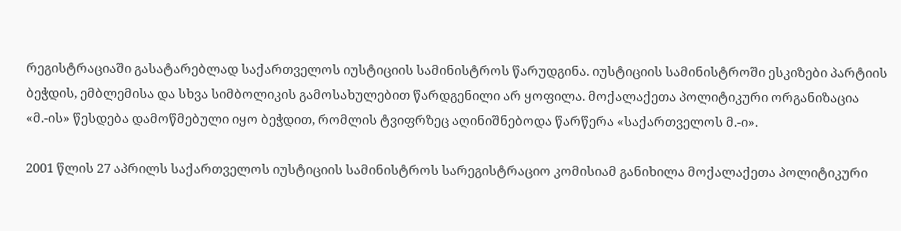რეგისტრაციაში გასატარებლად საქართველოს იუსტიციის სამინისტროს წარუდგინა. იუსტიციის სამინისტროში ესკიზები პარტიის ბეჭდის, ემბლემისა და სხვა სიმბოლიკის გამოსახულებით წარდგენილი არ ყოფილა. მოქალაქეთა პოლიტიკური ორგანიზაცია «მ.-ის» წესდება დამოწმებული იყო ბეჭდით, რომლის ტვიფრზეც აღინიშნებოდა წარწერა «საქართველოს მ.-ი».

2001 წლის 27 აპრილს საქართველოს იუსტიციის სამინისტროს სარეგისტრაციო კომისიამ განიხილა მოქალაქეთა პოლიტიკური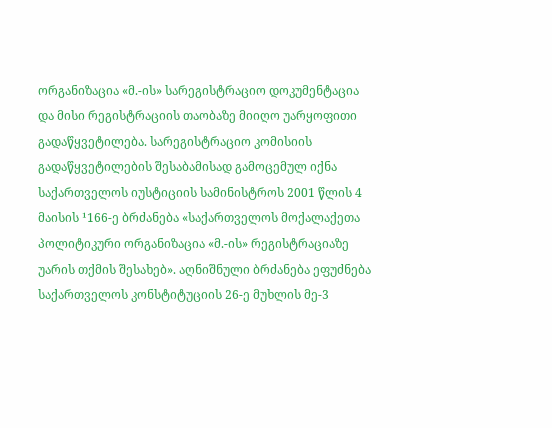ორგანიზაცია «მ.-ის» სარეგისტრაციო დოკუმენტაცია და მისი რეგისტრაციის თაობაზე მიიღო უარყოფითი გადაწყვეტილება. სარეგისტრაციო კომისიის გადაწყვეტილების შესაბამისად გამოცემულ იქნა საქართველოს იუსტიციის სამინისტროს 2001 წლის 4 მაისის ¹166-ე ბრძანება «საქართველოს მოქალაქეთა პოლიტიკური ორგანიზაცია «მ.-ის» რეგისტრაციაზე უარის თქმის შესახებ». აღნიშნული ბრძანება ეფუძნება საქართველოს კონსტიტუციის 26-ე მუხლის მე-3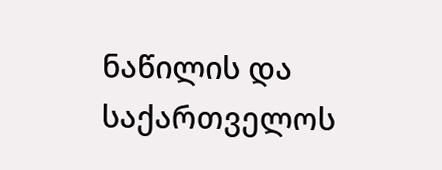ნაწილის და საქართველოს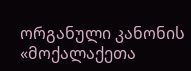ორგანული კანონის «მოქალაქეთა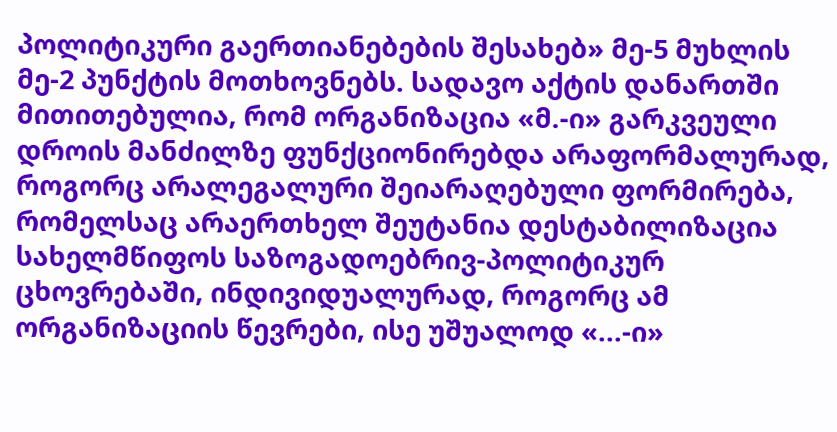პოლიტიკური გაერთიანებების შესახებ» მე-5 მუხლის მე-2 პუნქტის მოთხოვნებს. სადავო აქტის დანართში მითითებულია, რომ ორგანიზაცია «მ.-ი» გარკვეული დროის მანძილზე ფუნქციონირებდა არაფორმალურად, როგორც არალეგალური შეიარაღებული ფორმირება, რომელსაც არაერთხელ შეუტანია დესტაბილიზაცია სახელმწიფოს საზოგადოებრივ-პოლიტიკურ ცხოვრებაში, ინდივიდუალურად, როგორც ამ ორგანიზაციის წევრები, ისე უშუალოდ «...-ი»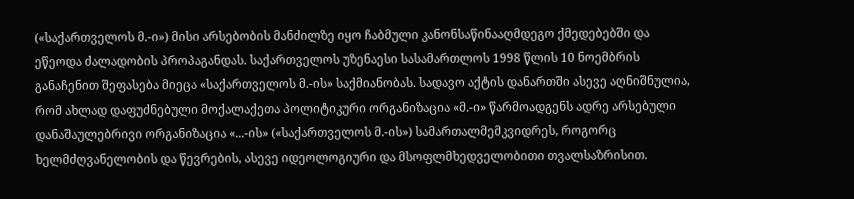(«საქართველოს მ.-ი») მისი არსებობის მანძილზე იყო ჩაბმული კანონსაწინააღმდეგო ქმედებებში და ეწეოდა ძალადობის პროპაგანდას. საქართველოს უზენაესი სასამართლოს 1998 წლის 10 ნოემბრის განაჩენით შეფასება მიეცა «საქართველოს მ.-ის» საქმიანობას. სადავო აქტის დანართში ასევე აღნიშნულია, რომ ახლად დაფუძნებული მოქალაქეთა პოლიტიკური ორგანიზაცია «მ.-ი» წარმოადგენს ადრე არსებული დანაშაულებრივი ორგანიზაცია «...-ის» («საქართველოს მ.-ის») სამართალმემკვიდრეს, როგორც ხელმძღვანელობის და წევრების, ასევე იდეოლოგიური და მსოფლმხედველობითი თვალსაზრისით.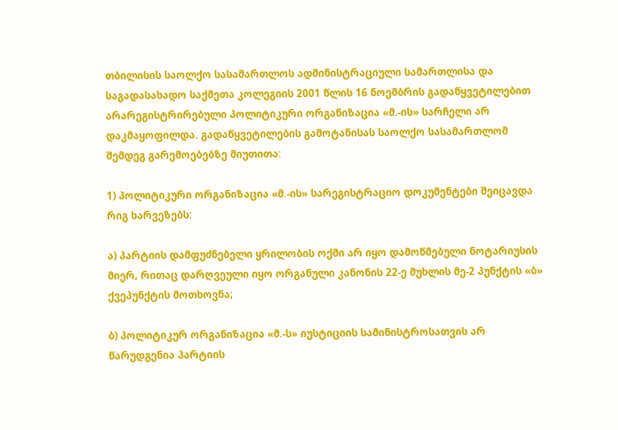თბილისის საოლქო სასამართლოს ადმინისტრაციული სამართლისა და საგადასახადო საქმეთა კოლეგიის 2001 წლის 16 ნოემბრის გადაწყვეტილებით არარეგისტრირებული პოლიტიკური ორგანიზაცია «მ.-ის» სარჩელი არ დაკმაყოფილდა. გადაწყვეტილების გამოტანისას საოლქო სასამართლომ შემდეგ გარემოებებზე მიუთითა:

1) პოლიტიკური ორგანიზაცია «მ.-ის» სარეგისტრაციო დოკუმენტები შეიცავდა რიგ ხარვეზებს:

ა) პარტიის დამფუძნებელი ყრილობის ოქმი არ იყო დამოწმებული ნოტარიუსის მიერ, რითაც დარღვეული იყო ორგანული კანონის 22-ე მუხლის მე-2 პუნქტის «ბ» ქვეპუნქტის მოთხოვნა;

ბ) პოლიტიკურ ორგანიზაცია «მ.-ს» იუსტიციის სამინისტროსათვის არ წარუდგენია პარტიის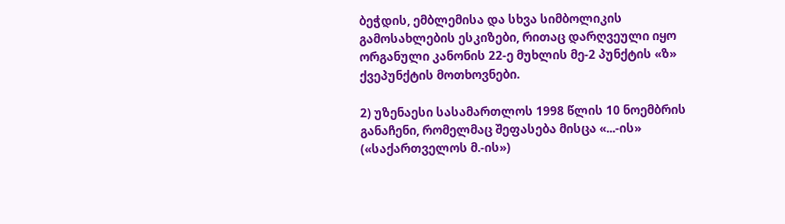ბეჭდის, ემბლემისა და სხვა სიმბოლიკის გამოსახლების ესკიზები, რითაც დარღვეული იყო ორგანული კანონის 22-ე მუხლის მე-2 პუნქტის «ზ» ქვეპუნქტის მოთხოვნები.

2) უზენაესი სასამართლოს 1998 წლის 10 ნოემბრის განაჩენი, რომელმაც შეფასება მისცა «...-ის» («საქართველოს მ.-ის»)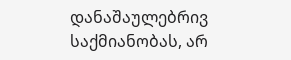დანაშაულებრივ საქმიანობას, არ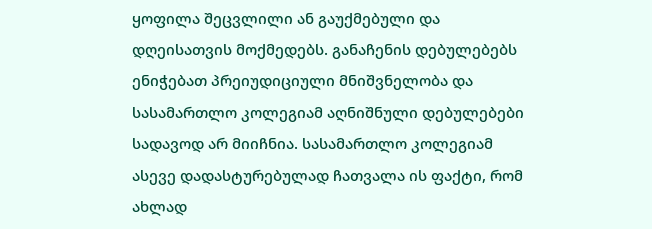ყოფილა შეცვლილი ან გაუქმებული და დღეისათვის მოქმედებს. განაჩენის დებულებებს ენიჭებათ პრეიუდიციული მნიშვნელობა და სასამართლო კოლეგიამ აღნიშნული დებულებები სადავოდ არ მიიჩნია. სასამართლო კოლეგიამ ასევე დადასტურებულად ჩათვალა ის ფაქტი, რომ ახლად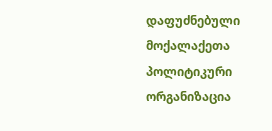დაფუძნებული მოქალაქეთა პოლიტიკური ორგანიზაცია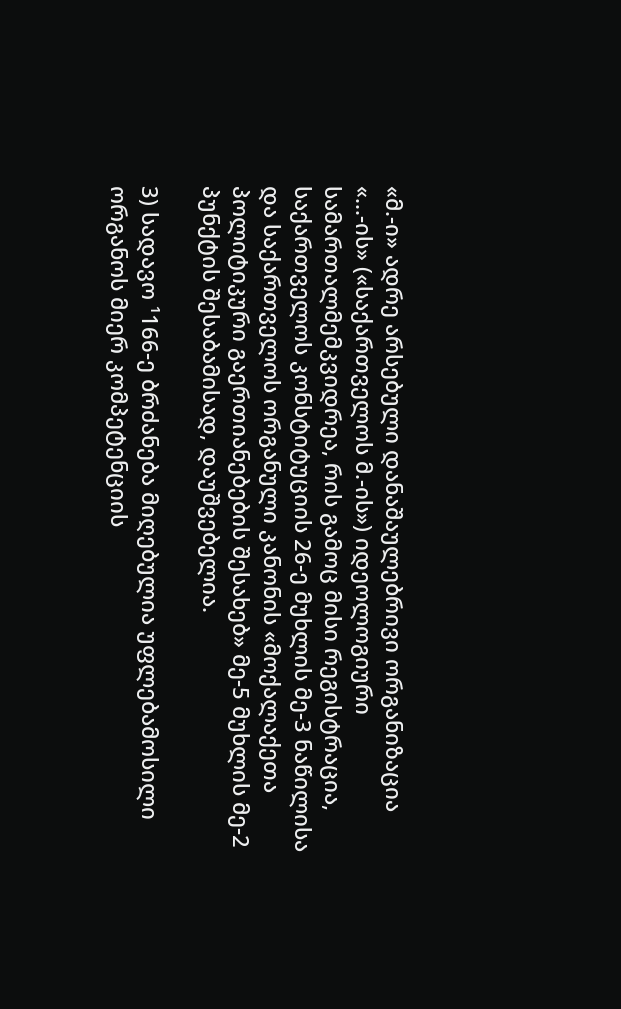«მ.-ი» ადრე არსებული დანაშაულებრივი ორგანიზაცია «...-ის» («საქართველოს მ.-ის») იდეოლოგიური სამართალმემკვიდრეა, რის გამოც მისი რეგისტრაცია, საქართველოს კონსტიტუციის 26-ე მუხლის მე-3 ნაწილისა და საქართველოს ორგანული კანონის «მოქალაქეთა პოლიტიკური გაერთიანებების შესახებ» მე-5 მუხლის მე-2 პუნქტის შესაბამისად, დაუშვებელია.

3) სადავო ¹166-ე ბრძანება მიღებულია უფლებამოსილი ორგანოს მიერ კომპეტენციის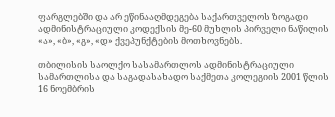ფარგლებში და არ ეწინააღმდეგება საქართველოს ზოგადი ადმინისტრაციული კოდექსის მე-60 მუხლის პირველი ნაწილის «ა», «ბ», «გ», «დ» ქვეპუნქტების მოთხოვნებს.

თბილისის საოლქო სასამართლოს ადმინისტრაციული სამართლისა და საგადასახადო საქმეთა კოლეგიის 2001 წლის 16 ნოემბრის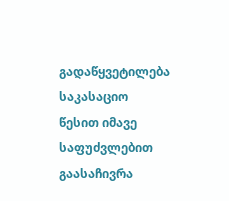გადაწყვეტილება საკასაციო წესით იმავე საფუძვლებით გაასაჩივრა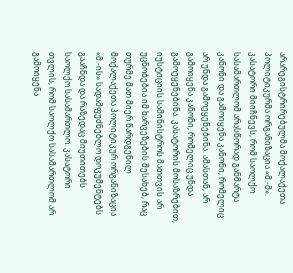არარეგისტრირებულმა მოქალაქეთა პოლიტიკურმა ორგანიზაცია «მ.-მ». კასატორი მიიჩნევს, რომ საოლქო სასამართლომ არასწორად განმარტა კანონი და გამოიყენა კანონი, რომელიც არ უნდა გამოეყენებინა. ამასთან, არ გამოიყენა კანონი, რომელიც უნდა გამოეყენებინა. კასატორის მოსაზრებით, იუსტიციის სამინისტროს მათთვის არ უცნობებია იმ ხარვეზების შესახებ, რაც თურმე მათ მიერ წარდგენილ მოქალაქეთა პოლიტიკურ ორგანიზაცია «მ.-ის» სადამფუძნებლო დოკუმენტებს გააჩნდა და რაზედაც მიუთითებს საოლქო სასამართლო. კასატორი თვლის, რომ საოლქო სასამართლომ არ გამოიყენა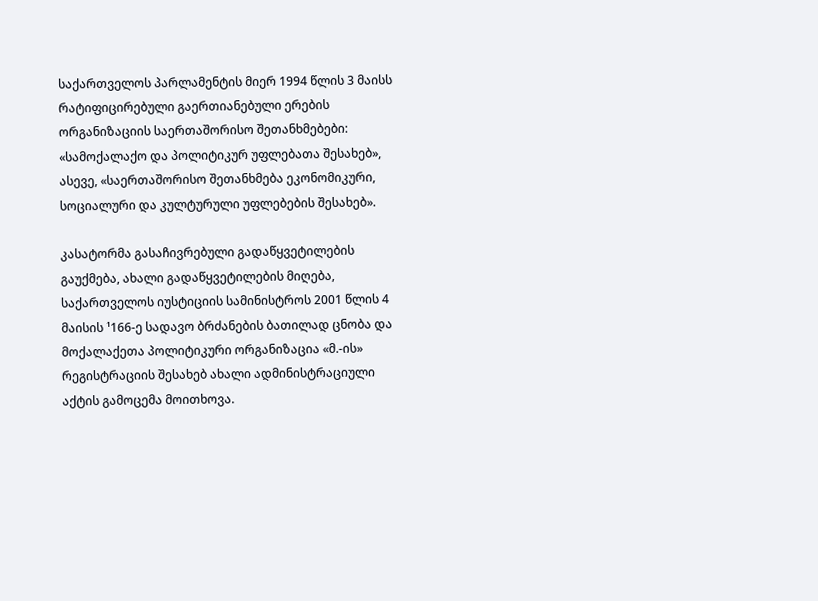საქართველოს პარლამენტის მიერ 1994 წლის 3 მაისს რატიფიცირებული გაერთიანებული ერების ორგანიზაციის საერთაშორისო შეთანხმებები: «სამოქალაქო და პოლიტიკურ უფლებათა შესახებ», ასევე, «საერთაშორისო შეთანხმება ეკონომიკური, სოციალური და კულტურული უფლებების შესახებ».

კასატორმა გასაჩივრებული გადაწყვეტილების გაუქმება, ახალი გადაწყვეტილების მიღება, საქართველოს იუსტიციის სამინისტროს 2001 წლის 4 მაისის ¹166-ე სადავო ბრძანების ბათილად ცნობა და მოქალაქეთა პოლიტიკური ორგანიზაცია «მ.-ის» რეგისტრაციის შესახებ ახალი ადმინისტრაციული აქტის გამოცემა მოითხოვა.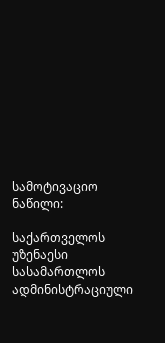სამოტივაციო ნაწილი:

საქართველოს უზენაესი სასამართლოს ადმინისტრაციული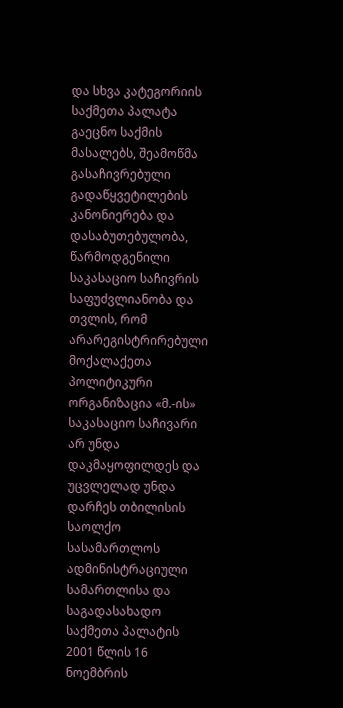და სხვა კატეგორიის საქმეთა პალატა გაეცნო საქმის მასალებს, შეამოწმა გასაჩივრებული გადაწყვეტილების კანონიერება და დასაბუთებულობა, წარმოდგენილი საკასაციო საჩივრის საფუძვლიანობა და თვლის, რომ არარეგისტრირებული მოქალაქეთა პოლიტიკური ორგანიზაცია «მ.-ის» საკასაციო საჩივარი არ უნდა დაკმაყოფილდეს და უცვლელად უნდა დარჩეს თბილისის საოლქო სასამართლოს ადმინისტრაციული სამართლისა და საგადასახადო საქმეთა პალატის 2001 წლის 16 ნოემბრის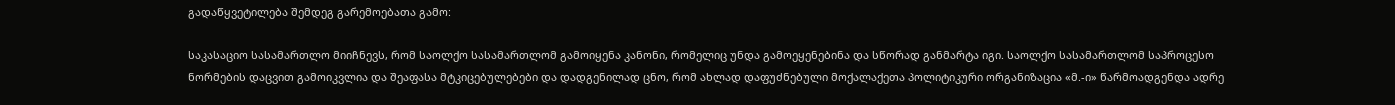გადაწყვეტილება შემდეგ გარემოებათა გამო:

საკასაციო სასამართლო მიიჩნევს, რომ საოლქო სასამართლომ გამოიყენა კანონი, რომელიც უნდა გამოეყენებინა და სწორად განმარტა იგი. საოლქო სასამართლომ საპროცესო ნორმების დაცვით გამოიკვლია და შეაფასა მტკიცებულებები და დადგენილად ცნო, რომ ახლად დაფუძნებული მოქალაქეთა პოლიტიკური ორგანიზაცია «მ.-ი» წარმოადგენდა ადრე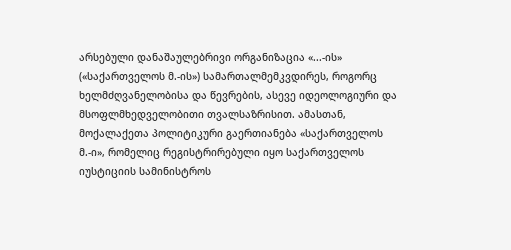არსებული დანაშაულებრივი ორგანიზაცია «...-ის» («საქართველოს მ.-ის») სამართალმემკვდირეს, როგორც ხელმძღვანელობისა და წევრების, ასევე იდეოლოგიური და მსოფლმხედველობითი თვალსაზრისით. ამასთან, მოქალაქეთა პოლიტიკური გაერთიანება «საქართველოს მ.-ი», რომელიც რეგისტრირებული იყო საქართველოს იუსტიციის სამინისტროს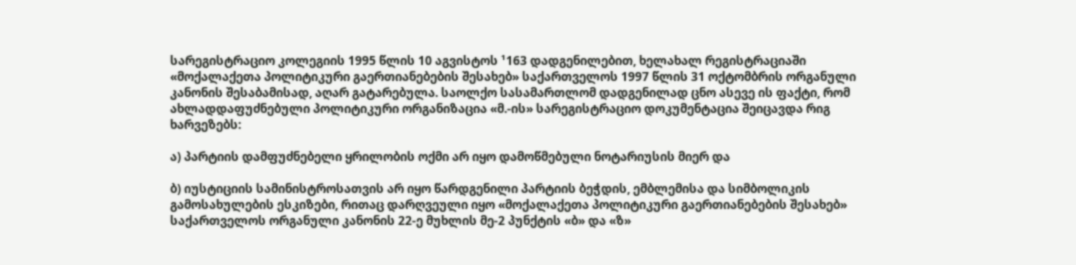სარეგისტრაციო კოლეგიის 1995 წლის 10 აგვისტოს ¹163 დადგენილებით, ხელახალ რეგისტრაციაში «მოქალაქეთა პოლიტიკური გაერთიანებების შესახებ» საქართველოს 1997 წლის 31 ოქტომბრის ორგანული კანონის შესაბამისად, აღარ გატარებულა. საოლქო სასამართლომ დადგენილად ცნო ასევე ის ფაქტი, რომ ახლადდაფუძნებული პოლიტიკური ორგანიზაცია «მ.-ის» სარეგისტრაციო დოკუმენტაცია შეიცავდა რიგ ხარვეზებს:

ა) პარტიის დამფუძნებელი ყრილობის ოქმი არ იყო დამოწმებული ნოტარიუსის მიერ და

ბ) იუსტიციის სამინისტროსათვის არ იყო წარდგენილი პარტიის ბეჭდის, ემბლემისა და სიმბოლიკის გამოსახულების ესკიზები, რითაც დარღვეული იყო «მოქალაქეთა პოლიტიკური გაერთიანებების შესახებ» საქართველოს ორგანული კანონის 22-ე მუხლის მე-2 პუნქტის «ბ» და «ზ»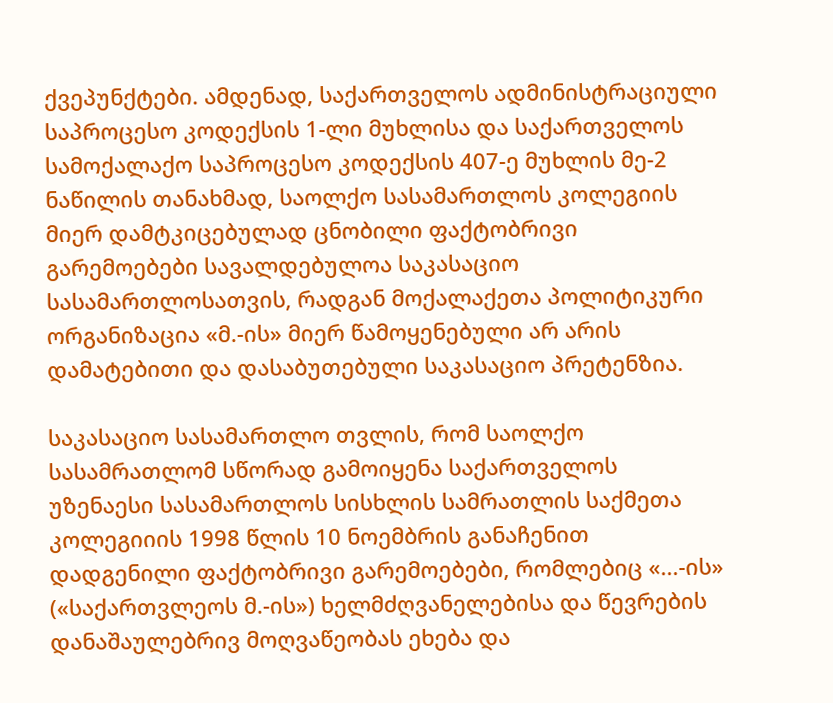ქვეპუნქტები. ამდენად, საქართველოს ადმინისტრაციული საპროცესო კოდექსის 1-ლი მუხლისა და საქართველოს სამოქალაქო საპროცესო კოდექსის 407-ე მუხლის მე-2 ნაწილის თანახმად, საოლქო სასამართლოს კოლეგიის მიერ დამტკიცებულად ცნობილი ფაქტობრივი გარემოებები სავალდებულოა საკასაციო სასამართლოსათვის, რადგან მოქალაქეთა პოლიტიკური ორგანიზაცია «მ.-ის» მიერ წამოყენებული არ არის დამატებითი და დასაბუთებული საკასაციო პრეტენზია.

საკასაციო სასამართლო თვლის, რომ საოლქო სასამრათლომ სწორად გამოიყენა საქართველოს უზენაესი სასამართლოს სისხლის სამრათლის საქმეთა კოლეგიიის 1998 წლის 10 ნოემბრის განაჩენით დადგენილი ფაქტობრივი გარემოებები, რომლებიც «...-ის» («საქართვლეოს მ.-ის») ხელმძღვანელებისა და წევრების დანაშაულებრივ მოღვაწეობას ეხება და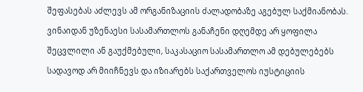შეფასებას აძლევს ამ ორგანიზაციის ძალადობაზე აგებულ საქმიანობას. ვინაიდან უზენაესი სასამართლოს განაჩენი დღემდე არ ყოფილა შეცვლილი ან გაუქმებული, საკასაციო სასამართლო ამ დებულებებს სადავოდ არ მიიჩნევს და იზიარებს საქართველოს იუსტიციის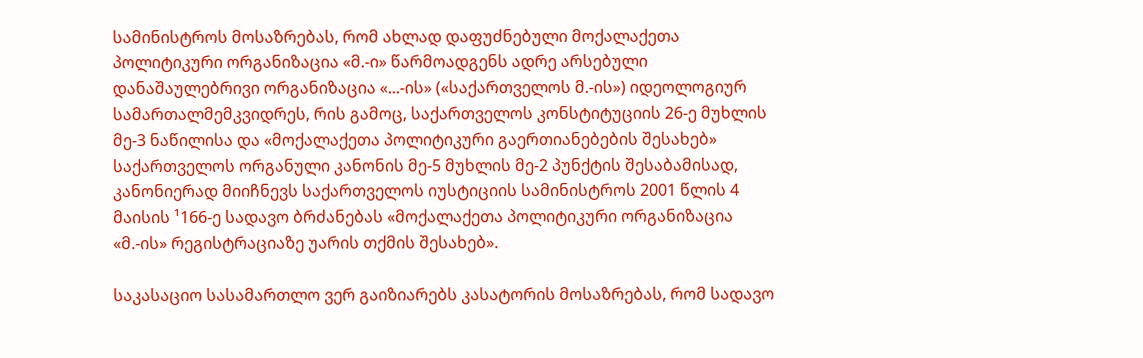სამინისტროს მოსაზრებას, რომ ახლად დაფუძნებული მოქალაქეთა პოლიტიკური ორგანიზაცია «მ.-ი» წარმოადგენს ადრე არსებული დანაშაულებრივი ორგანიზაცია «...-ის» («საქართველოს მ.-ის») იდეოლოგიურ სამართალმემკვიდრეს, რის გამოც, საქართველოს კონსტიტუციის 26-ე მუხლის მე-3 ნაწილისა და «მოქალაქეთა პოლიტიკური გაერთიანებების შესახებ» საქართველოს ორგანული კანონის მე-5 მუხლის მე-2 პუნქტის შესაბამისად, კანონიერად მიიჩნევს საქართველოს იუსტიციის სამინისტროს 2001 წლის 4 მაისის ¹166-ე სადავო ბრძანებას «მოქალაქეთა პოლიტიკური ორგანიზაცია «მ.-ის» რეგისტრაციაზე უარის თქმის შესახებ».

საკასაციო სასამართლო ვერ გაიზიარებს კასატორის მოსაზრებას, რომ სადავო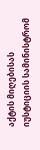აქტის მიღებისას იუსტიციის სამინისტრომ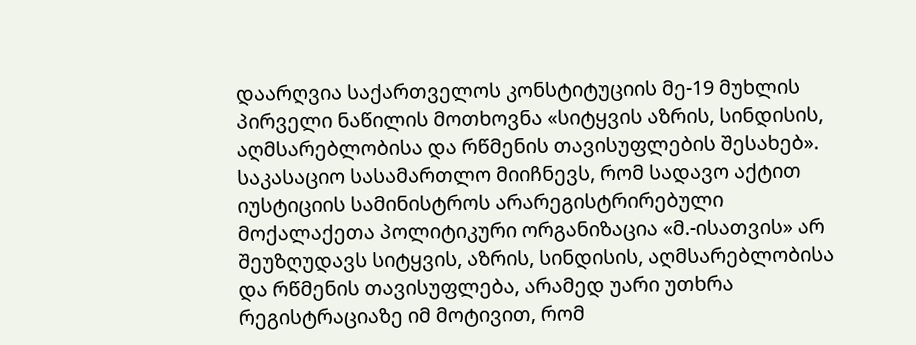დაარღვია საქართველოს კონსტიტუციის მე-19 მუხლის პირველი ნაწილის მოთხოვნა «სიტყვის აზრის, სინდისის, აღმსარებლობისა და რწმენის თავისუფლების შესახებ». საკასაციო სასამართლო მიიჩნევს, რომ სადავო აქტით იუსტიციის სამინისტროს არარეგისტრირებული მოქალაქეთა პოლიტიკური ორგანიზაცია «მ.-ისათვის» არ შეუზღუდავს სიტყვის, აზრის, სინდისის, აღმსარებლობისა და რწმენის თავისუფლება, არამედ უარი უთხრა რეგისტრაციაზე იმ მოტივით, რომ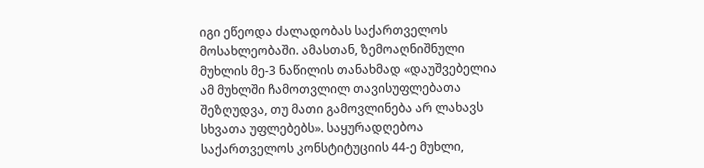იგი ეწეოდა ძალადობას საქართველოს მოსახლეობაში. ამასთან, ზემოაღნიშნული მუხლის მე-3 ნაწილის თანახმად «დაუშვებელია ამ მუხლში ჩამოთვლილ თავისუფლებათა შეზღუდვა, თუ მათი გამოვლინება არ ლახავს სხვათა უფლებებს». საყურადღებოა საქართველოს კონსტიტუციის 44-ე მუხლი,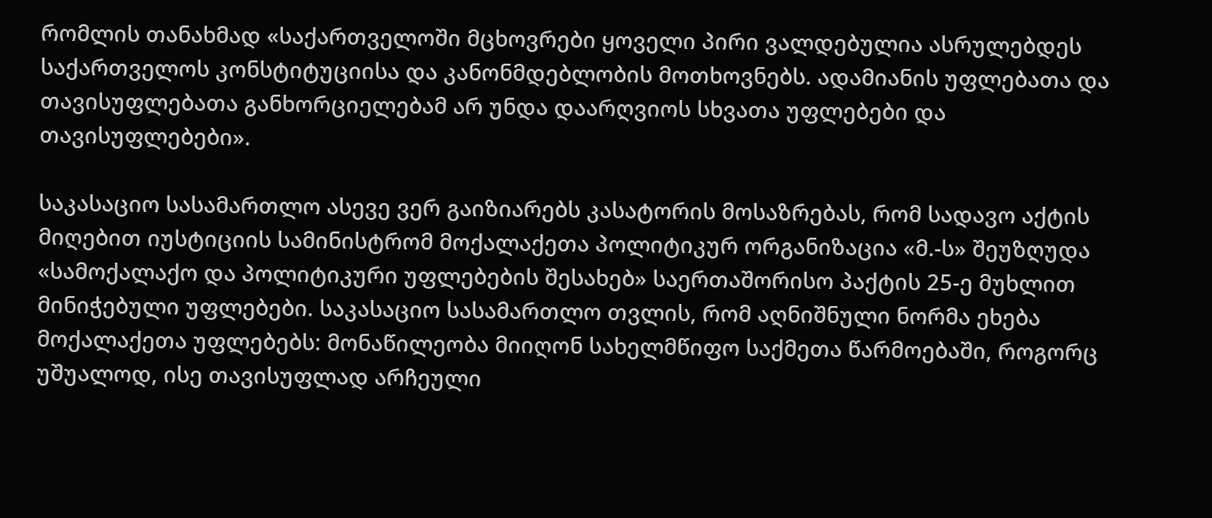რომლის თანახმად «საქართველოში მცხოვრები ყოველი პირი ვალდებულია ასრულებდეს საქართველოს კონსტიტუციისა და კანონმდებლობის მოთხოვნებს. ადამიანის უფლებათა და თავისუფლებათა განხორციელებამ არ უნდა დაარღვიოს სხვათა უფლებები და თავისუფლებები».

საკასაციო სასამართლო ასევე ვერ გაიზიარებს კასატორის მოსაზრებას, რომ სადავო აქტის მიღებით იუსტიციის სამინისტრომ მოქალაქეთა პოლიტიკურ ორგანიზაცია «მ.-ს» შეუზღუდა «სამოქალაქო და პოლიტიკური უფლებების შესახებ» საერთაშორისო პაქტის 25-ე მუხლით მინიჭებული უფლებები. საკასაციო სასამართლო თვლის, რომ აღნიშნული ნორმა ეხება მოქალაქეთა უფლებებს: მონაწილეობა მიიღონ სახელმწიფო საქმეთა წარმოებაში, როგორც უშუალოდ, ისე თავისუფლად არჩეული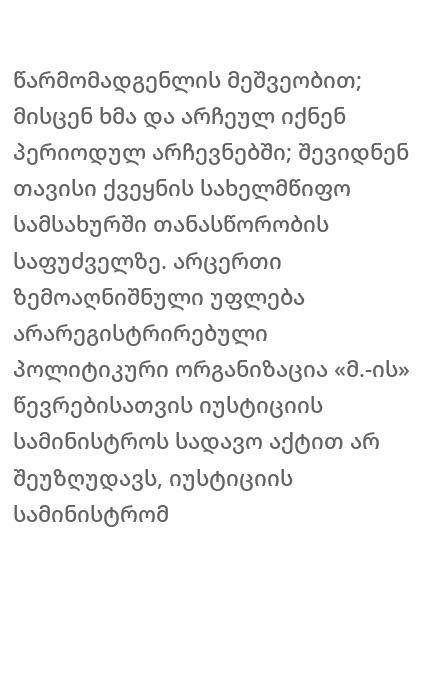წარმომადგენლის მეშვეობით; მისცენ ხმა და არჩეულ იქნენ პერიოდულ არჩევნებში; შევიდნენ თავისი ქვეყნის სახელმწიფო სამსახურში თანასწორობის საფუძველზე. არცერთი ზემოაღნიშნული უფლება არარეგისტრირებული პოლიტიკური ორგანიზაცია «მ.-ის» წევრებისათვის იუსტიციის სამინისტროს სადავო აქტით არ შეუზღუდავს, იუსტიციის სამინისტრომ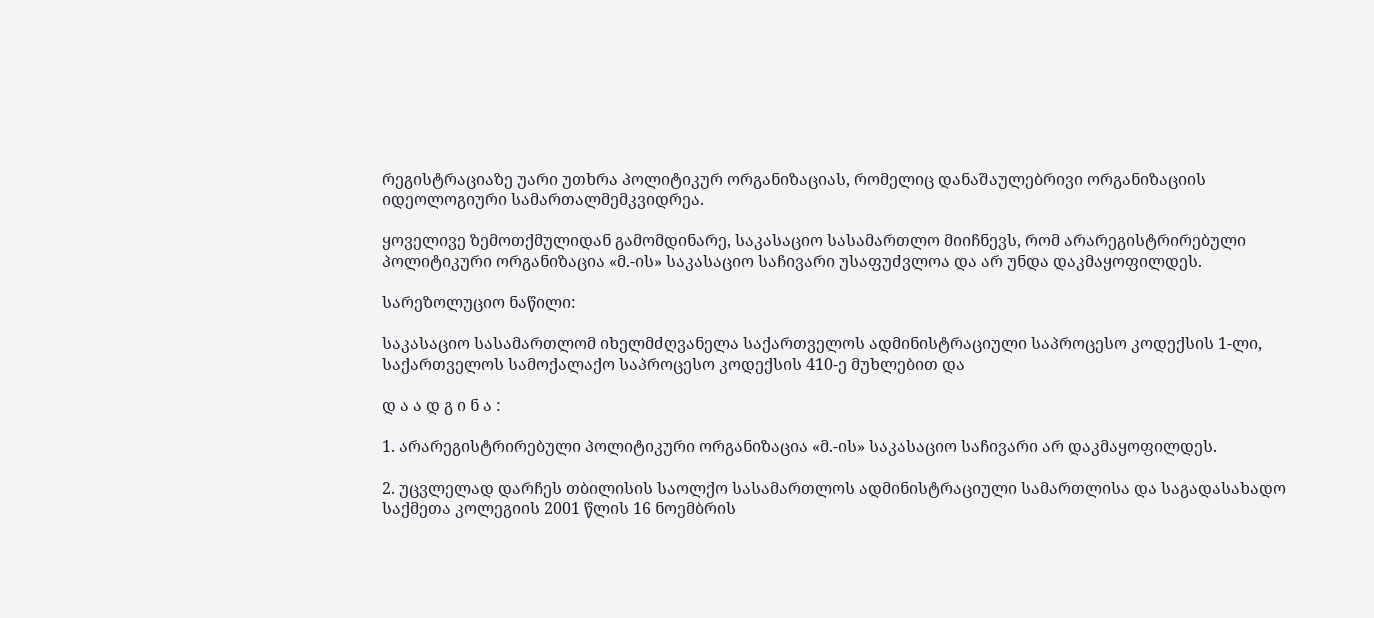რეგისტრაციაზე უარი უთხრა პოლიტიკურ ორგანიზაციას, რომელიც დანაშაულებრივი ორგანიზაციის იდეოლოგიური სამართალმემკვიდრეა.

ყოველივე ზემოთქმულიდან გამომდინარე, საკასაციო სასამართლო მიიჩნევს, რომ არარეგისტრირებული პოლიტიკური ორგანიზაცია «მ.-ის» საკასაციო საჩივარი უსაფუძვლოა და არ უნდა დაკმაყოფილდეს.

სარეზოლუციო ნაწილი:

საკასაციო სასამართლომ იხელმძღვანელა საქართველოს ადმინისტრაციული საპროცესო კოდექსის 1-ლი, საქართველოს სამოქალაქო საპროცესო კოდექსის 410-ე მუხლებით და

დ ა ა დ გ ი ნ ა :

1. არარეგისტრირებული პოლიტიკური ორგანიზაცია «მ.-ის» საკასაციო საჩივარი არ დაკმაყოფილდეს.

2. უცვლელად დარჩეს თბილისის საოლქო სასამართლოს ადმინისტრაციული სამართლისა და საგადასახადო საქმეთა კოლეგიის 2001 წლის 16 ნოემბრის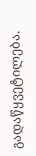გადაწყვეტილება.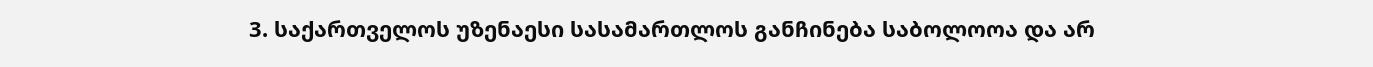3. საქართველოს უზენაესი სასამართლოს განჩინება საბოლოოა და არ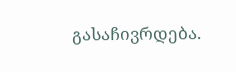გასაჩივრდება.